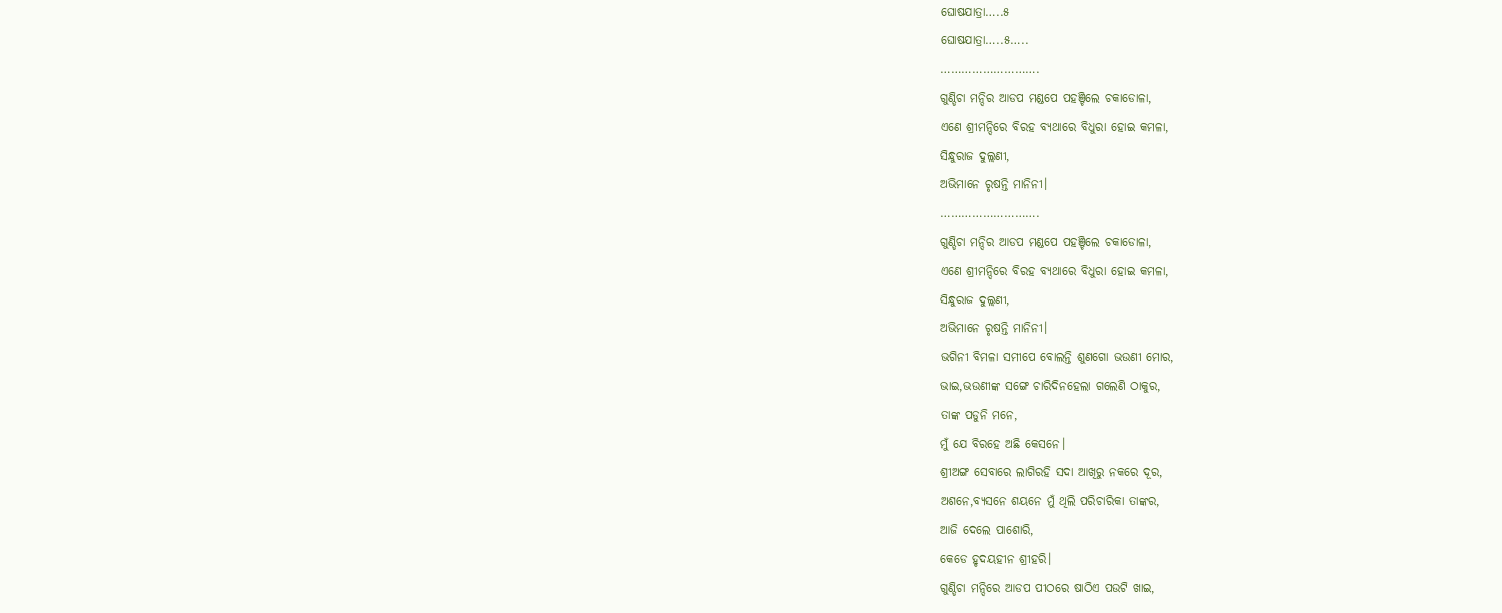ଘୋଷଯାତ୍ରା…..୫
ଘୋଷଯାତ୍ରା…..୫…..
……………………….
ଗୁଣ୍ଡିଚା ମନ୍ଦିର ଆଡପ ମଣ୍ଡପେ ପହଞ୍ଚିଲେ ଚକାଡୋଳା,
ଏଣେ ଶ୍ରୀମନ୍ଦିରେ ବିରହ ବ୍ୟଥାରେ ବିଧୁରା ହୋଇ କମଳା,
ସିନ୍ଧୁରାଜ ଦୁଲ୍ଲଣୀ,
ଅଭିମାନେ ରୃଷନ୍ତି ମାନିନୀ।
……………………….
ଗୁଣ୍ଡିଚା ମନ୍ଦିର ଆଡପ ମଣ୍ଡପେ ପହଞ୍ଚିଲେ ଚକାଡୋଳା,
ଏଣେ ଶ୍ରୀମନ୍ଦିରେ ବିରହ ବ୍ୟଥାରେ ବିଧୁରା ହୋଇ କମଳା,
ସିନ୍ଧୁରାଜ ଦୁଲ୍ଲଣୀ,
ଅଭିମାନେ ରୃଷନ୍ତି ମାନିନୀ।
ଭଗିନୀ ବିମଳା ସମୀପେ ବୋଲନ୍ତି ଶୁଣଗୋ ଭଉଣୀ ମୋର,
ଭାଇ,ଭଉଣୀଙ୍କ ସଙ୍ଗେ ଚାରିଦିନହେଲା ଗଲେଣି ଠାକୁର,
ତାଙ୍କ ପଡୁନି ମନେ,
ମୁଁ ଯେ ବିରହେ ଅଛି କେସନେ।
ଶ୍ରୀଅଙ୍ଗ ସେବାରେ ଲାଗିରହି ସଦା ଆଖିରୁ ନକରେ ଦୂର,
ଅଶନେ,ବ୍ୟସନେ ଶୟନେ ମୁଁ ଥିଲି ପରିଚାରିକା ତାଙ୍କର,
ଆଜି ଦେଲେ ପାଶୋରି,
କେଡେ ହୃଦୟହୀନ ଶ୍ରୀହରି।
ଗୁଣ୍ଡିଚା ମନ୍ଦିରେ ଆଡପ ପୀଠରେ ଷାଠିଏ ପଉଟି ଖାଇ,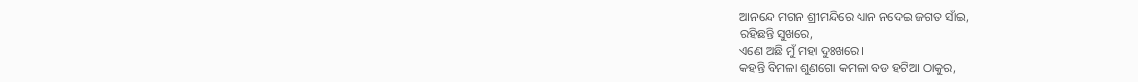ଆନନ୍ଦେ ମଗନ ଶ୍ରୀମନ୍ଦିରେ ଧ୍ୟାନ ନଦେଇ ଜଗତ ସାଁଇ,
ରହିଛନ୍ତି ସୁଖରେ,
ଏଣେ ଅଛି ମୁଁ ମହା ଦୁଃଖରେ।
କହନ୍ତି ବିମଳା ଶୁଣଗୋ କମଳା ବଡ ହଟିଆ ଠାକୁର,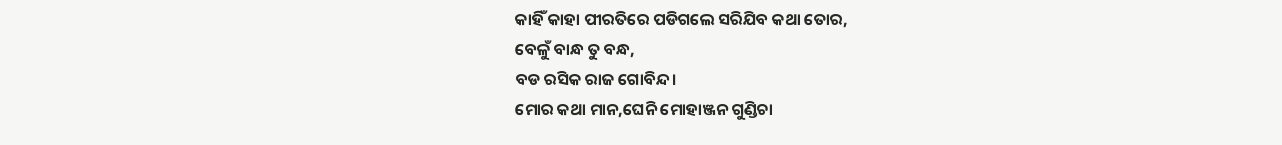କାହିଁ କାହା ପୀରତିରେ ପଡିଗଲେ ସରିଯିବ କଥା ତୋର,
ବେଳୁଁ ବାନ୍ଧ ତୁ ବନ୍ଧ,
ବଡ ରସିକ ରାଜ ଗୋବିନ୍ଦ।
ମୋର କଥା ମାନ,ଘେନି ମୋହାଞ୍ଜନ ଗୁଣ୍ଡିଚା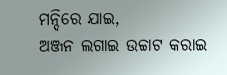ମନ୍ଦିରେ ଯାଇ,
ଅଞ୍ଜନ ଲଗାଇ ଉଚ୍ଚାଟ କରାଇ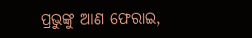ପ୍ରଭୁଙ୍କୁ ଆଣ ଫେରାଇ,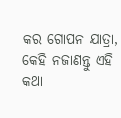କର ଗୋପନ ଯାତ୍ରା,
କେହି ନଜାଣନ୍ତୁ ଏହି କଥା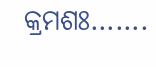କ୍ରମଶଃ…….